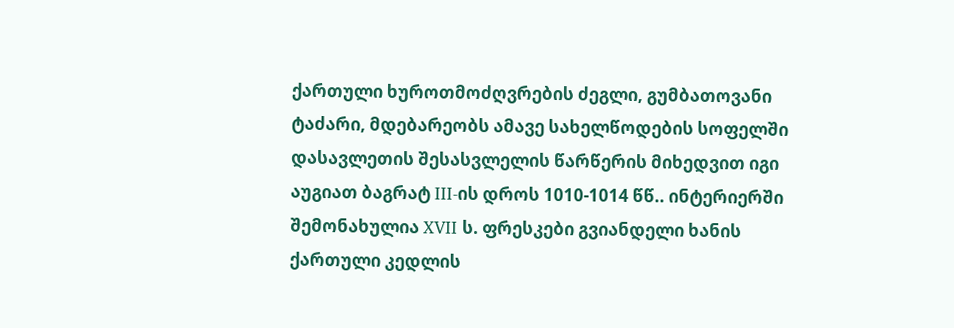ქართული ხუროთმოძღვრების ძეგლი, გუმბათოვანი ტაძარი, მდებარეობს ამავე სახელწოდების სოფელში დასავლეთის შესასვლელის წარწერის მიხედვით იგი აუგიათ ბაგრატ III-ის დროს 1010-1014 წწ.. ინტერიერში შემონახულია XVII ს. ფრესკები გვიანდელი ხანის ქართული კედლის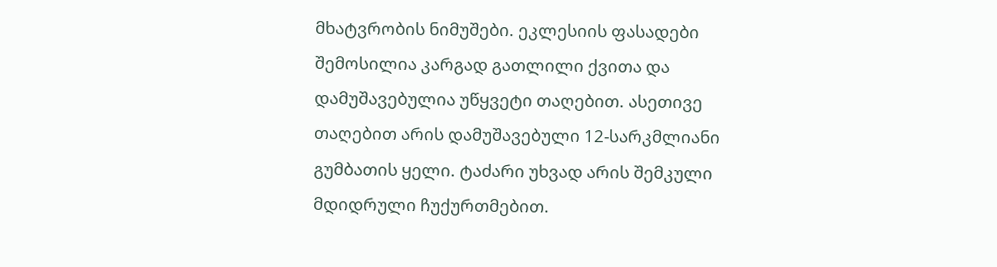მხატვრობის ნიმუშები. ეკლესიის ფასადები შემოსილია კარგად გათლილი ქვითა და დამუშავებულია უწყვეტი თაღებით. ასეთივე თაღებით არის დამუშავებული 12-სარკმლიანი გუმბათის ყელი. ტაძარი უხვად არის შემკული მდიდრული ჩუქურთმებით.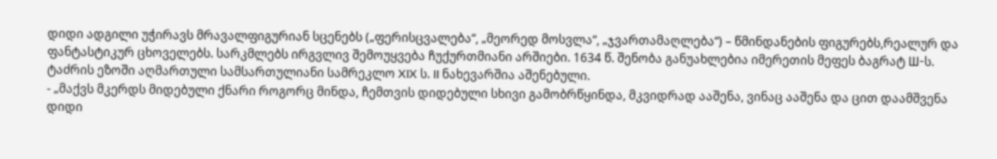დიდი ადგილი უჭირავს მრავალფიგურიან სცენებს („ფერისცვალება“, „მეორედ მოსვლა“, „ჯვართამაღლება“) – წმინდანების ფიგურებს,რეალურ და ფანტასტიკურ ცხოველებს. სარკმლებს ირგვლივ შემოუყვება ჩუქურთმიანი არშიები. 1634 წ. შენობა განუახლებია იმერეთის მეფეს ბაგრატ Ш-ს. ტაძრის ეზოში აღმართული სამსართულიანი სამრეკლო XIX ს. II ნახევარშია აშენებული.
- „მაქვს მკერდს მიდებული ქნარი როგორც მინდა, ჩემთვის დიდებული სხივი გამობრწყინდა, მკვიდრად ააშენა, ვინაც ააშენა და ცით დაამშვენა დიდი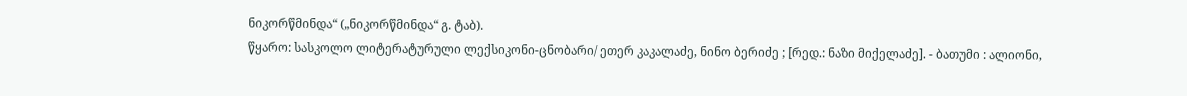ნიკორწმინდა“ („ნიკორწმინდა“ გ. ტაბ).
წყარო: სასკოლო ლიტერატურული ლექსიკონი-ცნობარი/ ეთერ კაკალაძე, ნინო ბერიძე ; [რედ.: ნაზი მიქელაძე]. - ბათუმი : ალიონი,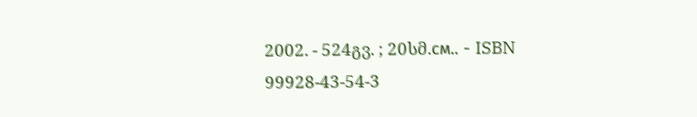2002. - 524გვ. ; 20სმ.см.. - ISBN 99928-43-54-3